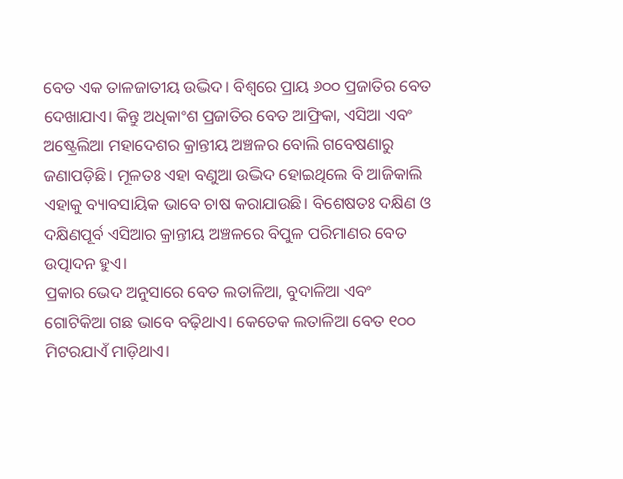ବେତ ଏକ ତାଳଜାତୀୟ ଉଦ୍ଭିଦ। ବିଶ୍ୱରେ ପ୍ରାୟ ୬୦୦ ପ୍ରଜାତିର ବେତ ଦେଖାଯାଏ। କିନ୍ତୁ ଅଧିକାଂଶ ପ୍ରଜାତିର ବେତ ଆଫ୍ରିକା, ଏସିଆ ଏବଂ ଅଷ୍ଟ୍ରେଲିଆ ମହାଦେଶର କ୍ରାନ୍ତୀୟ ଅଞ୍ଚଳର ବୋଲି ଗବେଷଣାରୁ ଜଣାପଡ଼ିଛି। ମୂଳତଃ ଏହା ବଣୁଆ ଉଦ୍ଭିଦ ହୋଇଥିଲେ ବି ଆଜିକାଲି ଏହାକୁ ବ୍ୟାବସାୟିକ ଭାବେ ଚାଷ କରାଯାଉଛି। ବିଶେଷତଃ ଦକ୍ଷିଣ ଓ ଦକ୍ଷିଣପୂର୍ବ ଏସିଆର କ୍ରାନ୍ତୀୟ ଅଞ୍ଚଳରେ ବିପୁଳ ପରିମାଣର ବେତ ଉତ୍ପାଦନ ହୁଏ।
ପ୍ରକାର ଭେଦ ଅନୁସାରେ ବେତ ଲତାଳିଆ, ବୁଦାଳିଆ ଏବଂ ଗୋଟିକିଆ ଗଛ ଭାବେ ବଢ଼ିଥାଏ। କେତେକ ଲତାଳିଆ ବେତ ୧୦୦ ମିଟରଯାଏଁ ମାଡ଼ିଥାଏ।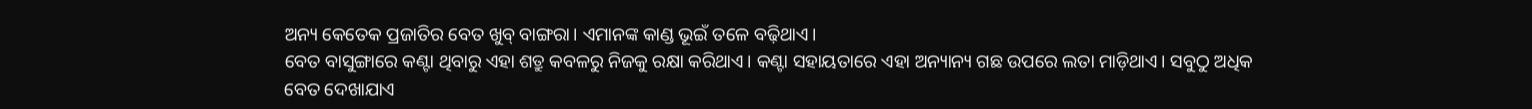ଅନ୍ୟ କେତେକ ପ୍ରଜାତିର ବେତ ଖୁବ୍ ବାଙ୍ଗରା। ଏମାନଙ୍କ କାଣ୍ଡ ଭୂଇଁ ତଳେ ବଢ଼ିଥାଏ।
ବେତ ବାସୁଙ୍ଗାରେ କଣ୍ଟା ଥିବାରୁ ଏହା ଶତ୍ରୁ କବଳରୁ ନିଜକୁ ରକ୍ଷା କରିଥାଏ। କଣ୍ଟା ସହାୟତାରେ ଏହା ଅନ୍ୟାନ୍ୟ ଗଛ ଉପରେ ଲତା ମାଡ଼ିଥାଏ। ସବୁଠୁ ଅଧିକ ବେତ ଦେଖାଯାଏ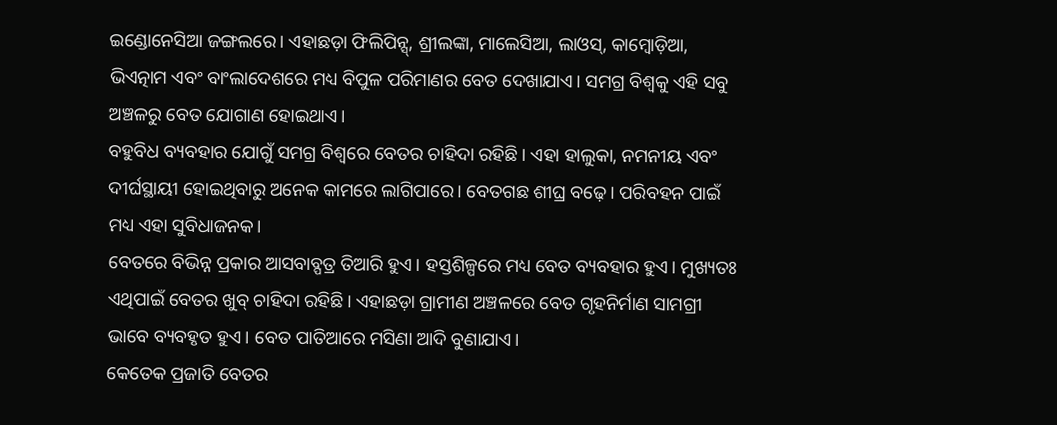ଇଣ୍ଡୋନେସିଆ ଜଙ୍ଗଲରେ। ଏହାଛଡ଼ା ଫିଲିପିନ୍ସ୍, ଶ୍ରୀଲଙ୍କା, ମାଲେସିଆ, ଲାଓସ୍, କାମ୍ବୋଡ଼ିଆ, ଭିଏତ୍ନାମ ଏବଂ ବାଂଲାଦେଶରେ ମଧ୍ୟ ବିପୁଳ ପରିମାଣର ବେତ ଦେଖାଯାଏ। ସମଗ୍ର ବିଶ୍ୱକୁ ଏହି ସବୁ ଅଞ୍ଚଳରୁ ବେତ ଯୋଗାଣ ହୋଇଥାଏ।
ବହୁବିଧ ବ୍ୟବହାର ଯୋଗୁଁ ସମଗ୍ର ବିଶ୍ୱରେ ବେତର ଚାହିଦା ରହିଛି। ଏହା ହାଲୁକା, ନମନୀୟ ଏବଂ ଦୀର୍ଘସ୍ଥାୟୀ ହୋଇଥିବାରୁ ଅନେକ କାମରେ ଲାଗିପାରେ। ବେତଗଛ ଶୀଘ୍ର ବଢ଼େ। ପରିବହନ ପାଇଁ ମଧ୍ୟ ଏହା ସୁବିଧାଜନକ।
ବେତରେ ବିଭିନ୍ନ ପ୍ରକାର ଆସବାବ୍ପତ୍ର ତିଆରି ହୁଏ। ହସ୍ତଶିଳ୍ପରେ ମଧ୍ୟ ବେତ ବ୍ୟବହାର ହୁଏ। ମୁଖ୍ୟତଃ ଏଥିପାଇଁ ବେତର ଖୁବ୍ ଚାହିଦା ରହିଛି। ଏହାଛଡ଼ା ଗ୍ରାମୀଣ ଅଞ୍ଚଳରେ ବେତ ଗୃହନିର୍ମାଣ ସାମଗ୍ରୀ ଭାବେ ବ୍ୟବହୃତ ହୁଏ। ବେତ ପାତିଆରେ ମସିଣା ଆଦି ବୁଣାଯାଏ।
କେତେକ ପ୍ରଜାତି ବେତର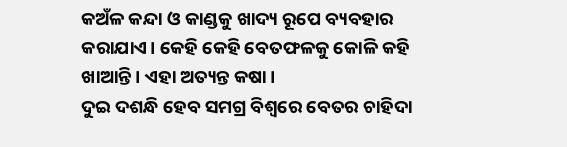କଅଁଳ କନ୍ଦା ଓ କାଣ୍ଡକୁ ଖାଦ୍ୟ ରୂପେ ବ୍ୟବହାର କରାଯାଏ। କେହି କେହି ବେତଫଳକୁ କୋଳି କହି ଖାଆନ୍ତି। ଏହା ଅତ୍ୟନ୍ତ କଷା।
ଦୁଇ ଦଶନ୍ଧି ହେବ ସମଗ୍ର ବିଶ୍ୱରେ ବେତର ଚାହିଦା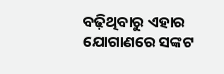ବଢ଼ିଥିବାରୁ ଏହାର ଯୋଗାଣରେ ସଙ୍କଟ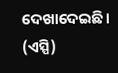ଦେଖାଦେଇଛି। (ଏସ୍ପି)